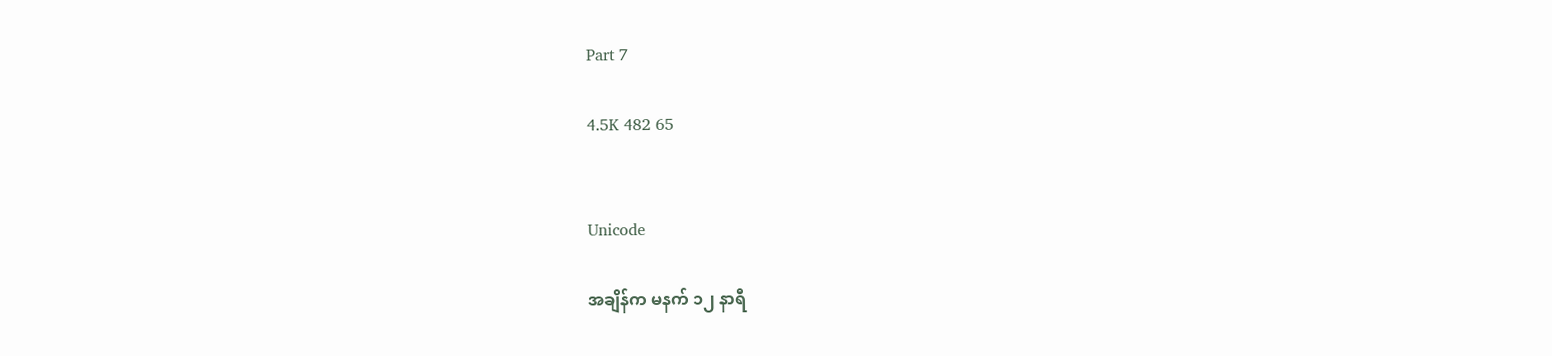Part 7

4.5K 482 65


Unicode

အချိန်က မနက် ၁၂ နာရီ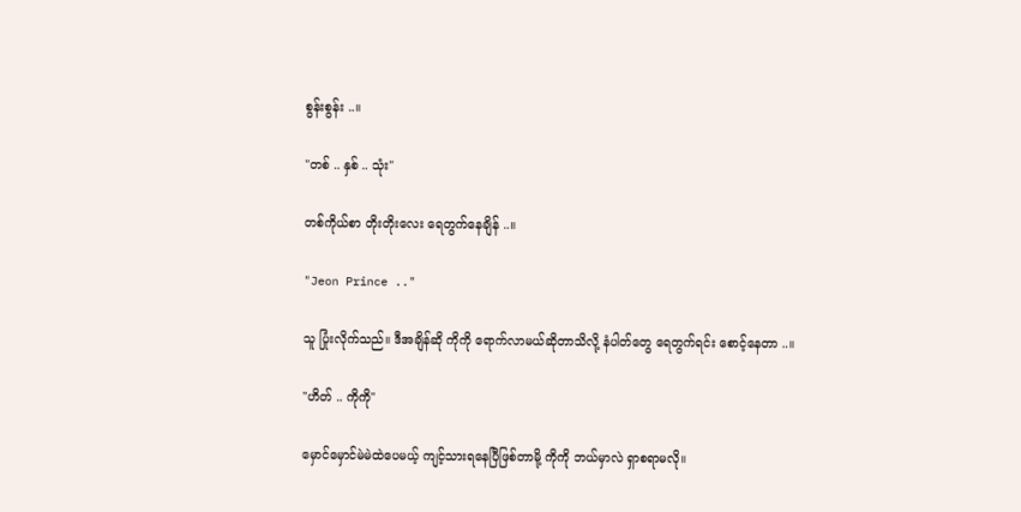စွန်းစွန်း ..။

"တစ် .. နှစ် .. သုံး"

တစ်ကိုယ်စာ တိုးတိုးလေး ရေတွက်နေချိန် ..။

"Jeon Prince .."

သူ ပြုံးလိုက်သည်။ ဒီအချိန်ဆို ကိုကို ရောက်လာမယ်ဆိုတာသိလို့ နံပါတ်တွေ ရေတွက်ရင်း စောင့်နေတာ ..။

"ဟိတ် .. ကိုကို"

မှောင်မှောင်မဲမဲထဲပေမယ့် ကျင့်သားရနေပြီဖြစ်တာမို့ ကိုကို ဘယ်မှာလဲ ရှာစရာမလို။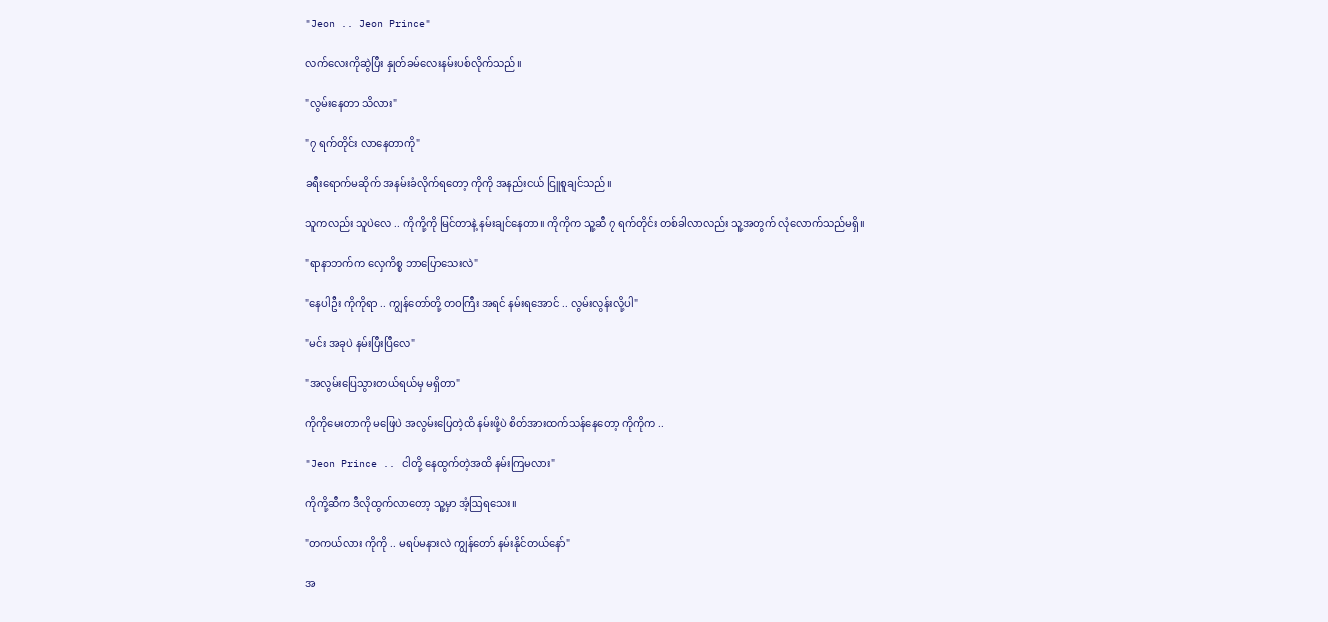"Jeon .. Jeon Prince"

လက်လေးကိုဆွဲပြီး နှုတ်ခမ်လေးနမ်းပစ်လိုက်သည်။

"လွမ်းနေတာ သိလား"

"၇ ရက်တိုင်း လာနေတာကို"

ခရီးရောက်မဆိုက် အနမ်းခံလိုက်ရတော့ ကိုကို အနည်းငယ် ငြူစူချင်သည်။

သူကလည်း သူပဲလေ .. ကိုကို့ကို မြင်တာနဲ့ နမ်းချင်နေတာ။ ကိုကိုက သူ့ဆီ ၇ ရက်တိုင်း တစ်ခါလာလည်း သူ့အတွက် လုံလောက်သည်မရှိ။

"ရာနာဘက်က လှေကိစ္စ ဘာပြောသေးလဲ"

"နေပါဦး ကိုကိုရာ .. ကျွန်တော်တို့ တဝကြီး အရင် နမ်းရအောင် .. လွမ်းလွန်းလို့ပါ"

"မင်း အခုပဲ နမ်းပြီးပြီလေ"

"အလွမ်းပြေသွားတယ်ရယ်မှ မရှိတာ"

ကိုကိုမေးတာကို မဖြေပဲ အလွမ်းပြေတဲ့ထိ နမ်းဖို့ပဲ စိတ်အားထက်သန်နေတော့ ကိုကိုက ..

"Jeon Prince .. ငါတို့ နေထွက်တဲ့အထိ နမ်းကြမလား"

ကိုကို့ဆီက ဒီလိုထွက်လာတော့ သူ့မှာ အံ့ဩရသေး။

"တကယ်လား ကိုကို .. မရပ်မနားလဲ ကျွန်တော် နမ်းနိုင်တယ်နော်"

အ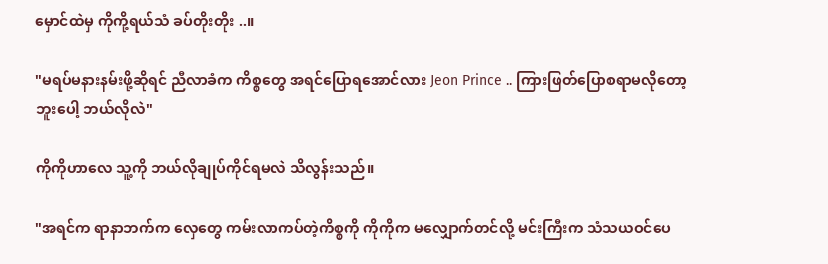မှောင်ထဲမှ ကိုကို့ရယ်သံ ခပ်တိုးတိုး ..။

"မရပ်မနားနမ်းဖို့ဆိုရင် ညီလာခံက ကိစ္စတွေ အရင်ပြောရအောင်လား Jeon Prince .. ကြားဖြတ်ပြောစရာမလိုတော့ဘူးပေါ့ ဘယ်လိုလဲ"

ကိုကိုဟာလေ သူ့ကို ဘယ်လိုချုပ်ကိုင်ရမလဲ သိလွန်းသည်။

"အရင်က ရာနာဘက်က လှေတွေ ကမ်းလာကပ်တဲ့ကိစ္စကို ကိုကိုက မလျှောက်တင်လို့ မင်းကြီးက သံသယဝင်ပေ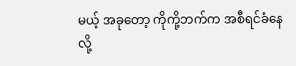မယ့် အခုတော့ ကိုကို့ဘက်က အစီရင်ခံနေလို့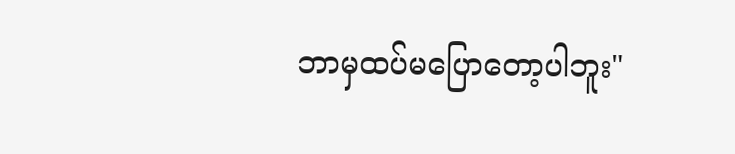ဘာမှထပ်မပြောတော့ပါဘူး"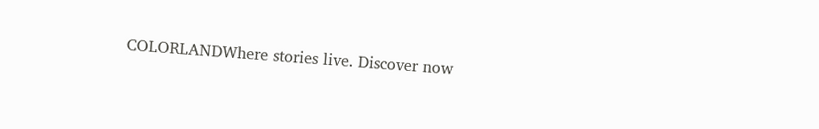COLORLANDWhere stories live. Discover now